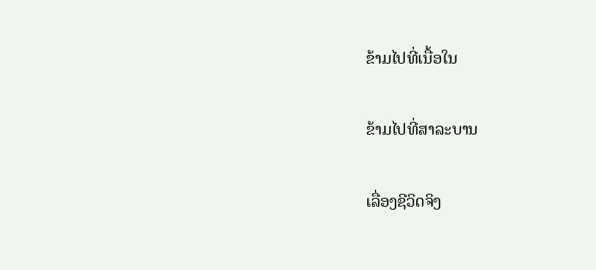ຂ້າມໄປທີ່ເນື້ອໃນ

ຂ້າມໄປທີ່ສາລະບານ

ເລື່ອງຊີວິດຈິງ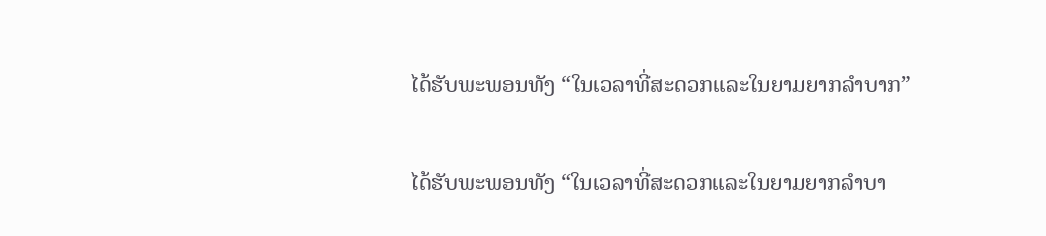ໄດ້ຮັບພະພອນທັງ “ໃນເວລາທີ່ສະດວກແລະໃນຍາມຍາກລຳບາກ”

ໄດ້ຮັບພະພອນທັງ “ໃນເວລາທີ່ສະດວກແລະໃນຍາມຍາກລຳບາ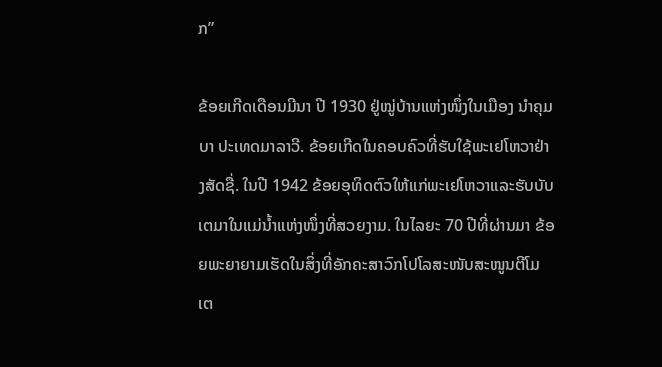ກ”

ຂ້ອຍເກີດເດືອນມີນາ ປີ 1930 ຢູ່ໝູ່ບ້ານແຫ່ງໜຶ່ງໃນເມືອງ ນຳຄຸມບາ ປະເທດມາລາວີ. ຂ້ອຍເກີດໃນຄອບຄົວທີ່ຮັບໃຊ້ພະເຢໂຫວາຢ່າງສັດຊື່. ໃນປີ 1942 ຂ້ອຍອຸທິດຕົວໃຫ້ແກ່ພະເຢໂຫວາແລະຮັບບັບເຕມາໃນແມ່ນໍ້າແຫ່ງໜຶ່ງທີ່ສວຍງາມ. ໃນໄລຍະ 70 ປີທີ່ຜ່ານມາ ຂ້ອຍພະຍາຍາມເຮັດໃນສິ່ງທີ່ອັກຄະສາວົກໂປໂລສະໜັບສະໜູນຕີໂມເຕ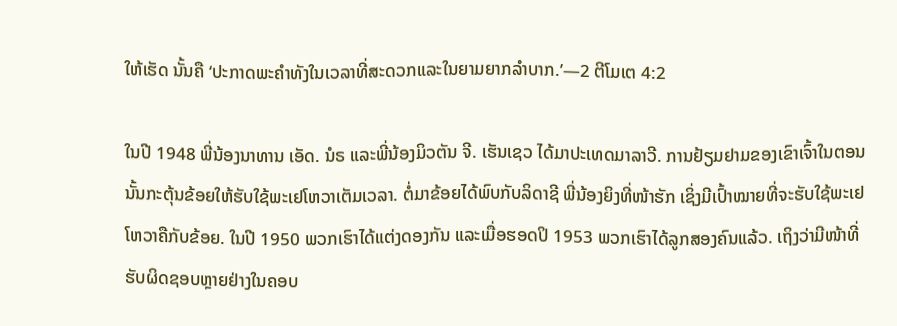ໃຫ້ເຮັດ ນັ້ນຄື ‘ປະກາດພະຄຳທັງໃນເວລາທີ່ສະດວກແລະໃນຍາມຍາກລຳບາກ.’—2 ຕີໂມເຕ 4:2

ໃນປີ 1948 ພີ່ນ້ອງນາທານ ເອັດ. ນໍຣ ແລະພີ່ນ້ອງມິວຕັນ ຈີ. ເຮັນເຊວ ໄດ້ມາປະເທດມາລາວີ. ການຢ້ຽມຢາມຂອງເຂົາເຈົ້າໃນຕອນນັ້ນກະຕຸ້ນຂ້ອຍໃຫ້ຮັບໃຊ້ພະເຢໂຫວາເຕັມເວລາ. ຕໍ່ມາຂ້ອຍໄດ້ພົບກັບລິດາຊີ ພີ່ນ້ອງຍິງທີ່ໜ້າຮັກ ເຊິ່ງມີເປົ້າໝາຍທີ່ຈະຮັບໃຊ້ພະເຢໂຫວາຄືກັບຂ້ອຍ. ໃນປີ 1950 ພວກເຮົາໄດ້ແຕ່ງດອງກັນ ແລະເມື່ອຮອດປິ 1953 ພວກເຮົາໄດ້ລູກສອງຄົນແລ້ວ. ເຖິງວ່າມີໜ້າທີ່ຮັບຜິດຊອບຫຼາຍຢ່າງໃນຄອບ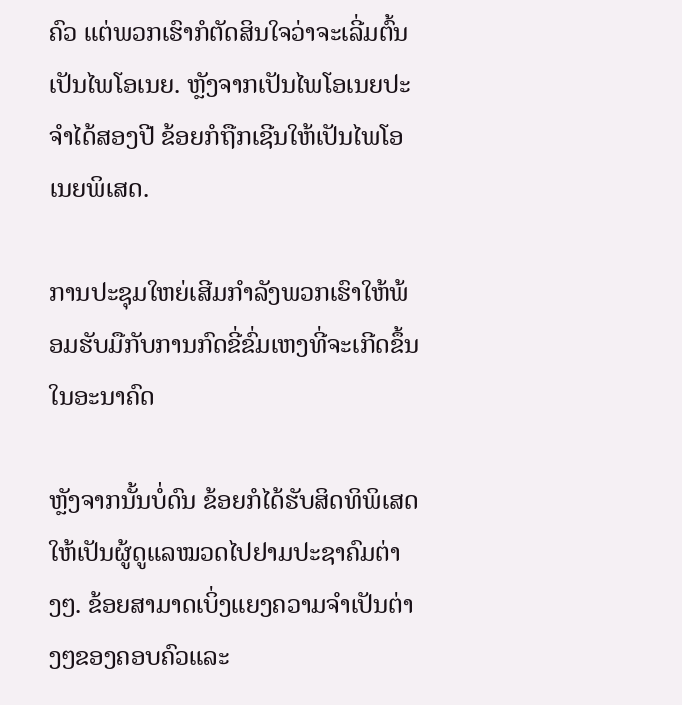ຄົວ ແຕ່ພວກເຮົາກໍຕັດສິນໃຈວ່າຈະເລີ່ມຕົ້ນເປັນໄພໂອເນຍ. ຫຼັງຈາກເປັນໄພໂອເນຍປະຈຳໄດ້ສອງປີ ຂ້ອຍກໍຖືກເຊີນໃຫ້ເປັນໄພໂອເນຍພິເສດ.

ການປະຊຸມໃຫຍ່ເສີມກຳລັງພວກເຮົາໃຫ້ພ້ອມຮັບມືກັບການກົດຂີ່ຂົ່ມເຫງທີ່ຈະເກີດຂຶ້ນໃນອະນາຄົດ

ຫຼັງຈາກນັ້ນບໍ່ດົນ ຂ້ອຍກໍໄດ້ຮັບສິດທິພິເສດໃຫ້ເປັນຜູ້ດູແລໝວດໄປຢາມປະຊາຄົມຕ່າງໆ. ຂ້ອຍສາມາດເບິ່ງແຍງຄວາມຈຳເປັນຕ່າງໆຂອງຄອບຄົວແລະ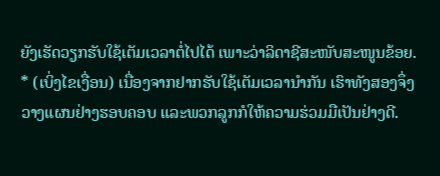ຍັງເຮັດວຽກຮັບໃຊ້ເຕັມເວລາຕໍ່ໄປໄດ້ ເພາະວ່າລິດາຊີສະໜັບສະໜູນຂ້ອຍ. * (ເບິ່ງໄຂເງື່ອນ) ເນື່ອງຈາກຢາກຮັບໃຊ້ເຕັມເວລານຳກັນ ເຮົາທັງສອງຈຶ່ງວາງແຜນຢ່າງຮອບຄອບ ແລະພວກລູກກໍໃຫ້ຄວາມຮ່ວມມືເປັນຢ່າງດີ.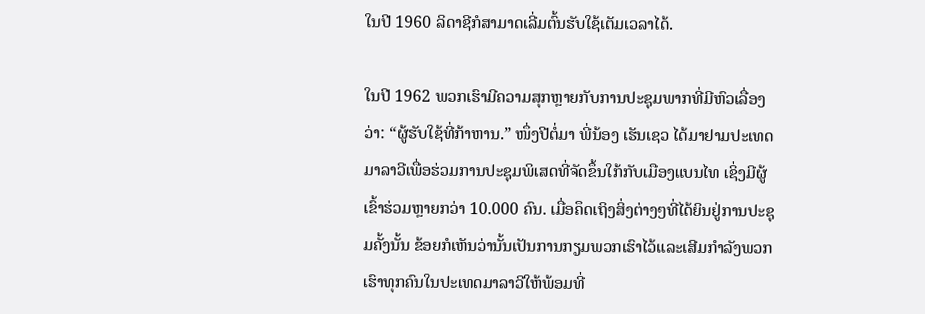ໃນປີ 1960 ລິດາຊີກໍສາມາດເລີ່ມຕົ້ນຮັບໃຊ້ເຕັມເວລາໄດ້.

ໃນປີ 1962 ພວກເຮົາມີຄວາມສຸກຫຼາຍກັບການປະຊຸມພາກທີ່ມີຫົວເລື່ອງວ່າ: “ຜູ້ຮັບໃຊ້ທີ່ກ້າຫານ.” ໜຶ່ງປີຕໍ່ມາ ພີ່ນ້ອງ ເຮັນເຊວ ໄດ້ມາຢາມປະເທດມາລາວີເພື່ອຮ່ວມການປະຊຸມພິເສດທີ່ຈັດຂຶ້ນໃກ້ກັບເມືອງແບນໄທ ເຊິ່ງມີຜູ້ເຂົ້າຮ່ວມຫຼາຍກວ່າ 10.000 ຄົນ. ເມື່ອຄຶດເຖິງສິ່ງຕ່າງໆທີ່ໄດ້ຍິນຢູ່ການປະຊຸມຄັ້ງນັ້ນ ຂ້ອຍກໍເຫັນວ່ານັ້ນເປັນການກຽມພວກເຮົາໄວ້ແລະເສີມກຳລັງພວກເຮົາທຸກຄົນໃນປະເທດມາລາວີໃຫ້ພ້ອມທີ່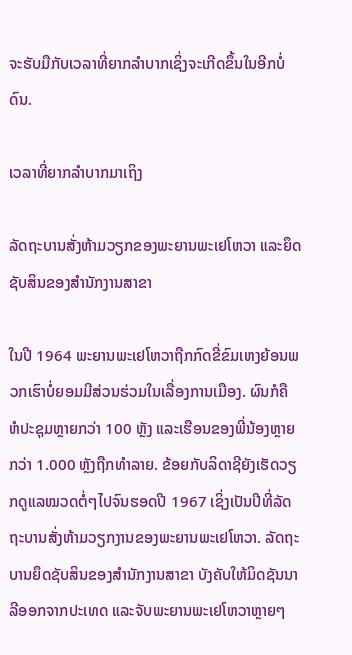ຈະຮັບມືກັບເວລາທີ່ຍາກລຳບາກເຊິ່ງຈະເກີດຂຶ້ນໃນອີກບໍ່ດົນ.

ເວລາທີ່ຍາກລຳບາກມາເຖິງ

ລັດຖະບານສັ່ງຫ້າມວຽກຂອງພະຍານພະເຢໂຫວາ ແລະຍຶດຊັບສິນຂອງສຳນັກງານສາຂາ

ໃນປີ 1964 ພະຍານພະເຢໂຫວາຖືກກົດຂີ່ຂົມເຫງຍ້ອນພວກເຮົາບໍ່ຍອມມີສ່ວນຮ່ວມໃນເລື່ອງການເມືອງ. ຜົນກໍຄື ຫໍປະຊຸມຫຼາຍກວ່າ 100 ຫຼັງ ແລະເຮືອນຂອງພີ່ນ້ອງຫຼາຍກວ່າ 1.000 ຫຼັງຖືກທຳລາຍ. ຂ້ອຍກັບລິດາຊີຍັງເຮັດວຽກດູແລໝວດຕໍ່ໆໄປຈົນຮອດປີ 1967 ເຊິ່ງເປັນປີທີ່ລັດຖະບານສັ່ງຫ້າມວຽກງານຂອງພະຍານພະເຢໂຫວາ. ລັດຖະບານຍຶດຊັບສິນຂອງສຳນັກງານສາຂາ ບັງຄັບໃຫ້ມິດຊັນນາລີອອກຈາກປະເທດ ແລະຈັບພະຍານພະເຢໂຫວາຫຼາຍໆ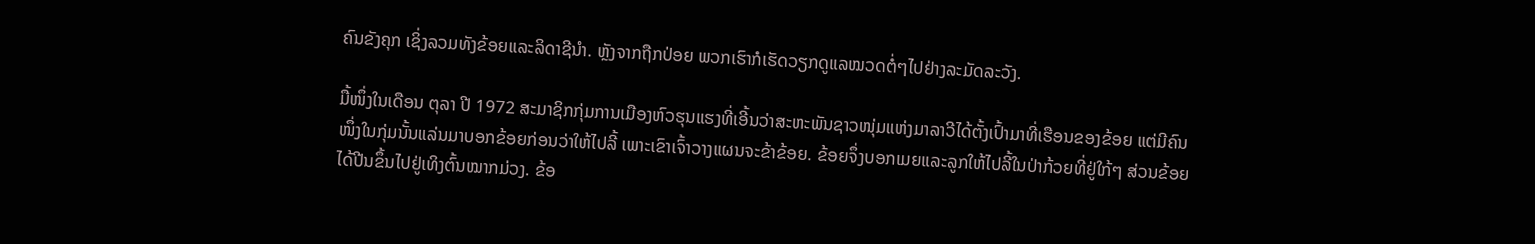ຄົນຂັງຄຸກ ເຊິ່ງລວມທັງຂ້ອຍແລະລິດາຊີນຳ. ຫຼັງຈາກຖືກປ່ອຍ ພວກເຮົາກໍເຮັດວຽກດູແລໝວດຕໍ່ໆໄປຢ່າງລະມັດລະວັງ.

ມື້ໜຶ່ງໃນເດືອນ ຕຸລາ ປີ 1972 ສະມາຊິກກຸ່ມການເມືອງຫົວຮຸນແຮງທີ່ເອີ້ນວ່າສະຫະພັນຊາວໜຸ່ມແຫ່ງມາລາວີໄດ້ຕັ້ງເປົ້າມາທີ່ເຮືອນຂອງຂ້ອຍ ແຕ່ມີຄົນໜຶ່ງໃນກຸ່ມນັ້ນແລ່ນມາບອກຂ້ອຍກ່ອນວ່າໃຫ້ໄປລີ້ ເພາະເຂົາເຈົ້າວາງແຜນຈະຂ້າຂ້ອຍ. ຂ້ອຍຈຶ່ງບອກເມຍແລະລູກໃຫ້ໄປລີ້ໃນປ່າກ້ວຍທີ່ຢູ່ໃກ້ໆ ສ່ວນຂ້ອຍໄດ້ປີນຂຶ້ນໄປຢູ່ເທິງຕົ້ນໝາກມ່ວງ. ຂ້ອ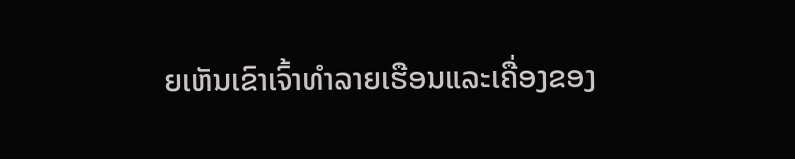ຍເຫັນເຂົາເຈົ້າທຳລາຍເຮືອນແລະເຄື່ອງຂອງ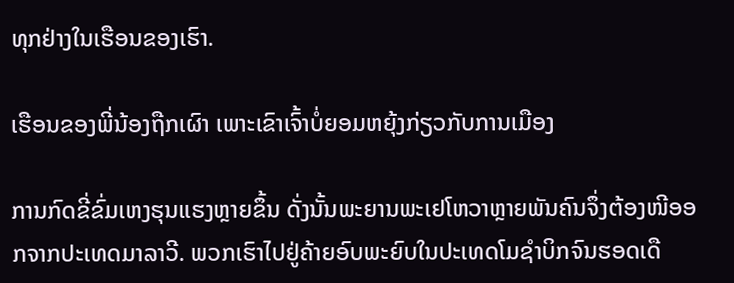ທຸກຢ່າງໃນເຮືອນຂອງເຮົາ.

ເຮືອນຂອງພີ່ນ້ອງຖືກເຜົາ ເພາະເຂົາເຈົ້າບໍ່ຍອມຫຍຸ້ງກ່ຽວກັບການເມືອງ

ການກົດຂີ່ຂົ່ມເຫງຮຸນແຮງຫຼາຍຂຶ້ນ ດັ່ງນັ້ນພະຍານພະເຢໂຫວາຫຼາຍພັນຄົນຈຶ່ງຕ້ອງໜີອອກຈາກປະເທດມາລາວີ. ພວກເຮົາໄປຢູ່ຄ້າຍອົບພະຍົບໃນປະເທດໂມຊຳບິກຈົນຮອດເດື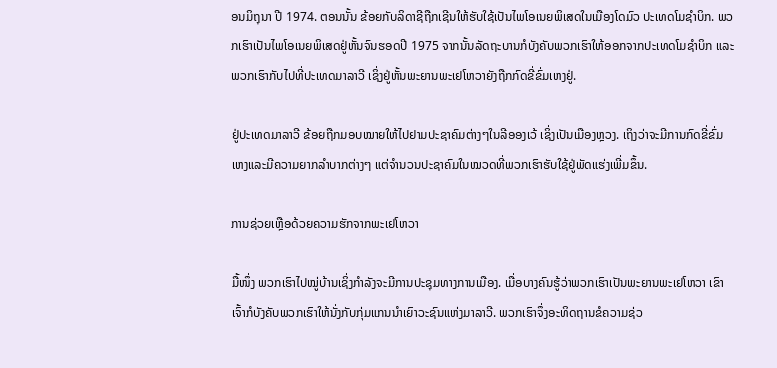ອນມິຖຸນາ ປີ 1974. ຕອນນັ້ນ ຂ້ອຍກັບລິດາຊີຖືກເຊີນໃຫ້ຮັບໃຊ້ເປັນໄພໂອເນຍພິເສດໃນເມືອງໂດມົວ ປະເທດໂມຊຳບິກ. ພວກເຮົາເປັນໄພໂອເນຍພິເສດຢູ່ຫັ້ນຈົນຮອດປີ 1975 ຈາກນັ້ນລັດຖະບານກໍບັງຄັບພວກເຮົາໃຫ້ອອກຈາກປະເທດໂມຊຳບິກ ແລະພວກເຮົາກັບໄປທີ່ປະເທດມາລາວີ ເຊິ່ງຢູ່ຫັ້ນພະຍານພະເຢໂຫວາຍັງຖືກກົດຂີ່ຂົ່ມເຫງຢູ່.

ຢູ່ປະເທດມາລາວີ ຂ້ອຍຖືກມອບໝາຍໃຫ້ໄປຢາມປະຊາຄົມຕ່າງໆໃນລີອອງເວ້ ເຊິ່ງເປັນເມືອງຫຼວງ. ເຖິງວ່າຈະມີການກົດຂີ່ຂົ່ມເຫງແລະມີຄວາມຍາກລຳບາກຕ່າງໆ ແຕ່ຈຳນວນປະຊາຄົມໃນໝວດທີ່ພວກເຮົາຮັບໃຊ້ຢູ່ພັດແຮ່ງເພີ່ມຂຶ້ນ.

ການຊ່ວຍເຫຼືອດ້ວຍຄວາມຮັກຈາກພະເຢໂຫວາ

ມື້ໜຶ່ງ ພວກເຮົາໄປໝູ່ບ້ານເຊິ່ງກຳລັງຈະມີການປະຊຸມທາງການເມືອງ. ເມື່ອບາງຄົນຮູ້ວ່າພວກເຮົາເປັນພະຍານພະເຢໂຫວາ ເຂົາເຈົ້າກໍບັງຄັບພວກເຮົາໃຫ້ນັ່ງກັບກຸ່ມແກນນຳເຍົາວະຊົນແຫ່ງມາລາວີ. ພວກເຮົາຈຶ່ງອະທິດຖານຂໍຄວາມຊ່ວ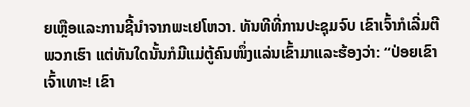ຍເຫຼືອແລະການຊີ້ນຳຈາກພະເຢໂຫວາ. ທັນທີທີ່ການປະຊຸມຈົບ ເຂົາເຈົ້າກໍເລີ່ມຕີພວກເຮົາ ແຕ່ທັນໃດນັ້ນກໍມີແມ່ຕູ້ຄົນໜຶ່ງແລ່ນເຂົ້າມາແລະຮ້ອງວ່າ: “ປ່ອຍເຂົາເຈົ້າເທາະ! ເຂົາ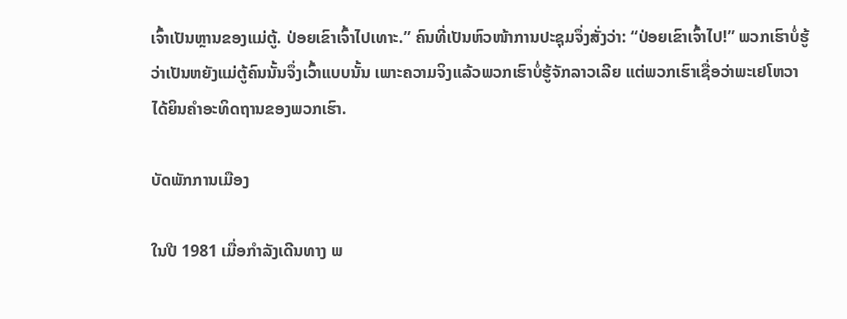ເຈົ້າເປັນຫຼານຂອງແມ່ຕູ້. ປ່ອຍເຂົາເຈົ້າໄປເທາະ.” ຄົນທີ່ເປັນຫົວໜ້າການປະຊຸມຈຶ່ງສັ່ງວ່າ: “ປ່ອຍເຂົາເຈົ້າໄປ!” ພວກເຮົາບໍ່ຮູ້ວ່າເປັນຫຍັງແມ່ຕູ້ຄົນນັ້ນຈຶ່ງເວົ້າແບບນັ້ນ ເພາະຄວາມຈິງແລ້ວພວກເຮົາບໍ່ຮູ້ຈັກລາວເລີຍ ແຕ່ພວກເຮົາເຊື່ອວ່າພະເຢໂຫວາໄດ້ຍິນຄຳອະທິດຖານຂອງພວກເຮົາ.

ບັດພັກການເມືອງ

ໃນປີ 1981 ເມື່ອກຳລັງເດີນທາງ ພ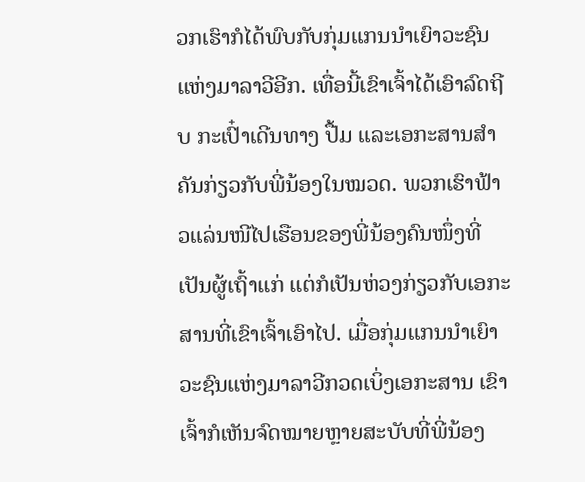ວກເຮົາກໍໄດ້ພົບກັບກຸ່ມແກນນຳເຍົາວະຊົນແຫ່ງມາລາວີອີກ. ເທື່ອນີ້ເຂົາເຈົ້າໄດ້ເອົາລົດຖີບ ກະເປົ໋າເດີນທາງ ປື້ມ ແລະເອກະສານສຳຄັນກ່ຽວກັບພີ່ນ້ອງໃນໝວດ. ພວກເຮົາຟ້າວແລ່ນໜີໄປເຮືອນຂອງພີ່ນ້ອງຄົນໜຶ່ງທີ່ເປັນຜູ້ເຖົ້າແກ່ ແຕ່ກໍເປັນຫ່ວງກ່ຽວກັບເອກະສານທີ່ເຂົາເຈົ້າເອົາໄປ. ເມື່ອກຸ່ມແກນນຳເຍົາວະຊົນແຫ່ງມາລາວີກວດເບິ່ງເອກະສານ ເຂົາເຈົ້າກໍເຫັນຈົດໝາຍຫຼາຍສະບັບທີ່ພີ່ນ້ອງ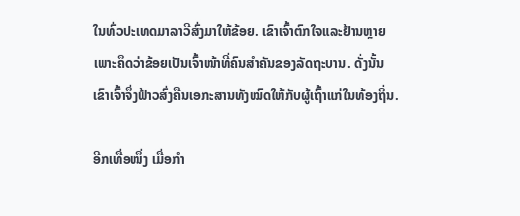ໃນທົ່ວປະເທດມາລາວີສົ່ງມາໃຫ້ຂ້ອຍ. ເຂົາເຈົ້າຕົກໃຈແລະຢ້ານຫຼາຍເພາະຄຶດວ່າຂ້ອຍເປັນເຈົ້າໜ້າທີ່ຄົນສຳຄັນຂອງລັດຖະບານ. ດັ່ງນັ້ນ ເຂົາເຈົ້າຈຶ່ງຟ້າວສົ່ງຄືນເອກະສານທັງໝົດໃຫ້ກັບຜູ້ເຖົ້າແກ່ໃນທ້ອງຖິ່ນ.

ອີກເທື່ອໜຶ່ງ ເມື່ອກຳ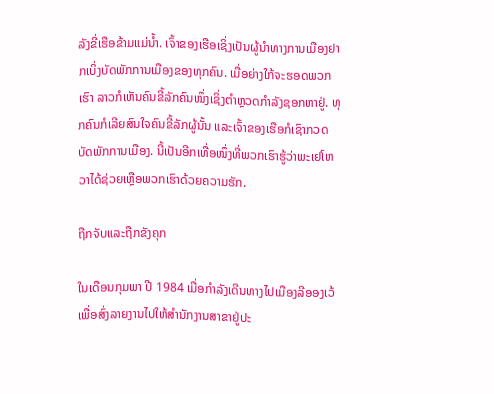ລັງຂີ່ເຮືອຂ້າມແມ່ນໍ້າ. ເຈົ້າຂອງເຮືອເຊິ່ງເປັນຜູ້ນຳທາງການເມືອງຢາກເບິ່ງບັດພັກການເມືອງຂອງທຸກຄົນ. ເມື່ອຍ່າງໃກ້ຈະຮອດພວກເຮົາ ລາວກໍເຫັນຄົນຂີ້ລັກຄົນໜຶ່ງເຊິ່ງຕຳຫຼວດກຳລັງຊອກຫາຢູ່. ທຸກຄົນກໍເລີຍສົນໃຈຄົນຂີ້ລັກຜູ້ນັ້ນ ແລະເຈົ້າຂອງເຮືອກໍເຊົາກວດບັດພັກການເມືອງ. ນີ້ເປັນອີກເທື່ອໜຶ່ງທີ່ພວກເຮົາຮູ້ວ່າພະເຢໂຫວາໄດ້ຊ່ວຍເຫຼືອພວກເຮົາດ້ວຍຄວາມຮັກ.

ຖືກຈັບແລະຖືກຂັງຄຸກ

ໃນເດືອນກຸມພາ ປີ 1984 ເມື່ອກຳລັງເດີນທາງໄປເມືອງລີອອງເວ້ ເພື່ອສົ່ງລາຍງານໄປໃຫ້ສຳນັກງານສາຂາຢູ່ປະ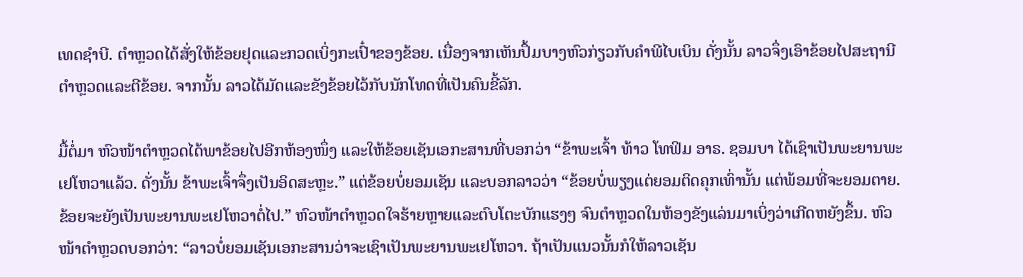ເທດຊຳບີ. ຕຳຫຼວດໄດ້ສັ່ງໃຫ້ຂ້ອຍຢຸດແລະກວດເບິ່ງກະເປົ໋າຂອງຂ້ອຍ. ເນື່ອງຈາກເຫັນປຶ້ມບາງຫົວກ່ຽວກັບຄຳພີໄບເບິນ ດັ່ງນັ້ນ ລາວຈຶ່ງເອົາຂ້ອຍໄປສະຖານີຕຳຫຼວດແລະຕີຂ້ອຍ. ຈາກນັ້ນ ລາວໄດ້ມັດແລະຂັງຂ້ອຍໄວ້ກັບນັກໂທດທີ່ເປັນຄົນຂີ້ລັກ.

ມື້ຕໍ່ມາ ຫົວໜ້າຕຳຫຼວດໄດ້ພາຂ້ອຍໄປອີກຫ້ອງໜຶ່ງ ແລະໃຫ້ຂ້ອຍເຊັນເອກະສານທີ່ບອກວ່າ “ຂ້າພະເຈົ້າ ທ້າວ ໂທຟິມ ອາຣ. ຊອມບາ ໄດ້ເຊົາເປັນພະຍານພະເຢໂຫວາແລ້ວ. ດັ່ງນັ້ນ ຂ້າພະເຈົ້າຈຶ່ງເປັນອິດສະຫຼະ.” ແຕ່ຂ້ອຍບໍ່ຍອມເຊັນ ແລະບອກລາວວ່າ “ຂ້ອຍບໍ່ພຽງແຕ່ຍອມຕິດຄຸກເທົ່ານັ້ນ ແຕ່ພ້ອມທີ່ຈະຍອມຕາຍ. ຂ້ອຍຈະຍັງເປັນພະຍານພະເຢໂຫວາຕໍ່ໄປ.” ຫົວໜ້າຕຳຫຼວດໃຈຮ້າຍຫຼາຍແລະຕົບໂຕະບັກແຮງໆ ຈົນຕຳຫຼວດໃນຫ້ອງຂັງແລ່ນມາເບິ່ງວ່າເກີດຫຍັງຂຶ້ນ. ຫົວໜ້າຕຳຫຼວດບອກວ່າ: “ລາວບໍ່ຍອມເຊັນເອກະສານວ່າຈະເຊົາເປັນພະຍານພະເຢໂຫວາ. ຖ້າເປັນແນວນັ້ນກໍໃຫ້ລາວເຊັນ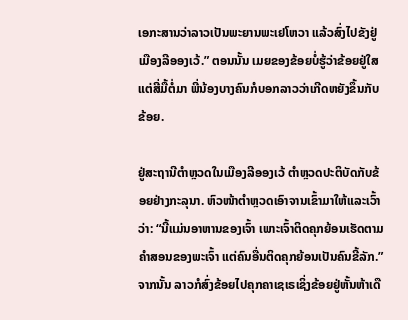ເອກະສານວ່າລາວເປັນພະຍານພະເຢໂຫວາ ແລ້ວສົ່ງໄປຂັງຢູ່ເມືອງລີອອງເວ້.” ຕອນນັ້ນ ເມຍຂອງຂ້ອຍບໍ່ຮູ້ວ່າຂ້ອຍຢູ່ໃສ ແຕ່ສີ່ມື້ຕໍ່ມາ ພີ່ນ້ອງບາງຄົນກໍບອກລາວວ່າເກີດຫຍັງຂຶ້ນກັບຂ້ອຍ.

ຢູ່ສະຖານີຕຳຫຼວດໃນເມືອງລີອອງເວ້ ຕຳຫຼວດປະຕິບັດກັບຂ້ອຍຢ່າງກະລຸນາ. ຫົວໜ້າຕຳຫຼວດເອົາຈານເຂົ້າມາໃຫ້ແລະເວົ້າວ່າ: “ນີ້ແມ່ນອາຫານຂອງເຈົ້າ ເພາະເຈົ້າຕິດຄຸກຍ້ອນເຮັດຕາມຄຳສອນຂອງພະເຈົ້າ ແຕ່ຄົນອື່ນຕິດຄຸກຍ້ອນເປັນຄົນຂີ້ລັກ.” ຈາກນັ້ນ ລາວກໍສົ່ງຂ້ອຍໄປຄຸກຄາເຊເຣເຊິ່ງຂ້ອຍຢູ່ຫັ້ນຫ້າເດື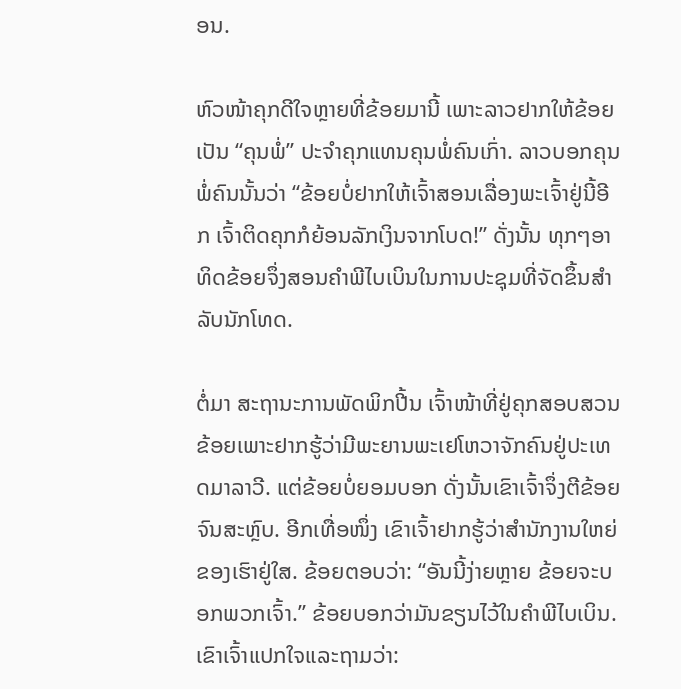ອນ.

ຫົວໜ້າຄຸກດີໃຈຫຼາຍທີ່ຂ້ອຍມານີ້ ເພາະລາວຢາກໃຫ້ຂ້ອຍເປັນ “ຄຸນພໍ່” ປະຈຳຄຸກແທນຄຸນພໍ່ຄົນເກົ່າ. ລາວບອກຄຸນພໍ່ຄົນນັ້ນວ່າ “ຂ້ອຍບໍ່ຢາກໃຫ້ເຈົ້າສອນເລື່ອງພະເຈົ້າຢູ່ນີ້ອີກ ເຈົ້າຕິດຄຸກກໍຍ້ອນລັກເງິນຈາກໂບດ!” ດັ່ງນັ້ນ ທຸກໆອາທິດຂ້ອຍຈຶ່ງສອນຄຳພີໄບເບິນໃນການປະຊຸມທີ່ຈັດຂຶ້ນສຳລັບນັກໂທດ.

ຕໍ່ມາ ສະຖານະການພັດພິກປີ້ນ ເຈົ້າໜ້າທີ່ຢູ່ຄຸກສອບສວນຂ້ອຍເພາະຢາກຮູ້ວ່າມີພະຍານພະເຢໂຫວາຈັກຄົນຢູ່ປະເທດມາລາວີ. ແຕ່ຂ້ອຍບໍ່ຍອມບອກ ດັ່ງນັ້ນເຂົາເຈົ້າຈຶ່ງຕີຂ້ອຍຈົນສະຫຼົບ. ອີກເທື່ອໜຶ່ງ ເຂົາເຈົ້າຢາກຮູ້ວ່າສຳນັກງານໃຫຍ່ຂອງເຮົາຢູ່ໃສ. ຂ້ອຍຕອບວ່າ: “ອັນນີ້ງ່າຍຫຼາຍ ຂ້ອຍຈະບອກພວກເຈົ້າ.” ຂ້ອຍບອກວ່າມັນຂຽນໄວ້ໃນຄຳພີໄບເບິນ. ເຂົາເຈົ້າແປກໃຈແລະຖາມວ່າ: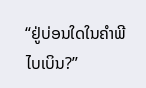“ຢູ່ບ່ອນໃດໃນຄຳພີໄບເບິນ?”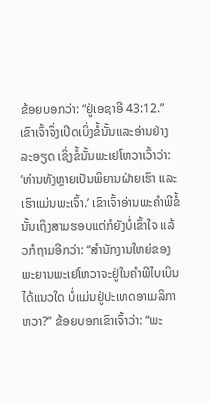ຂ້ອຍບອກວ່າ: “ຢູ່ເອຊາອີ 43:12.” ເຂົາເຈົ້າຈຶ່ງເປີດເບິ່ງຂໍ້ນັ້ນແລະອ່ານຢ່າງລະອຽດ ເຊິ່ງຂໍ້ນັ້ນພະເຢໂຫວາເວົ້າວ່າ: ‘ທ່ານທັງຫຼາຍເປັນພິຍານຝ່າຍເຮົາ ແລະເຮົາແມ່ນພະເຈົ້າ.’ ເຂົາເຈົ້າອ່ານພະຄຳພີຂໍ້ນັ້ນເຖິງສາມຮອບແຕ່ກໍຍັງບໍ່ເຂົ້າໃຈ ແລ້ວກໍຖາມອີກວ່າ: “ສຳນັກງານໃຫຍ່ຂອງພະຍານພະເຢໂຫວາຈະຢູ່ໃນຄຳພີໄບເບິນໄດ້ແນວໃດ ບໍ່ແມ່ນຢູ່ປະເທດອາເມລິກາຫວາ?” ຂ້ອຍບອກເຂົາເຈົ້າວ່າ: “ພະ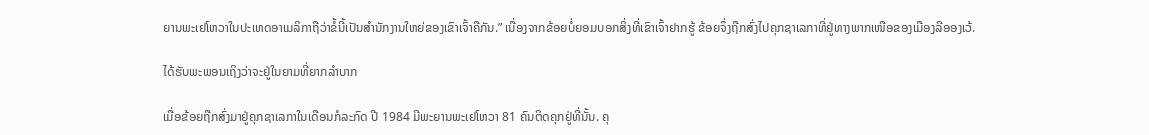ຍານພະເຢໂຫວາໃນປະເທດອາເມລິກາຖືວ່າຂໍ້ນີ້ເປັນສຳນັກງານໃຫຍ່ຂອງເຂົາເຈົ້າຄືກັນ.” ເນື່ອງຈາກຂ້ອຍບໍ່ຍອມບອກສິ່ງທີ່ເຂົາເຈົ້າຢາກຮູ້ ຂ້ອຍຈຶ່ງຖືກສົ່ງໄປຄຸກຊາເລກາທີ່ຢູ່ທາງພາກເໜືອຂອງເມືອງລີອອງເວ້.

ໄດ້ຮັບພະພອນເຖິງວ່າຈະຢູ່ໃນຍາມທີ່ຍາກລຳບາກ

ເມື່ອຂ້ອຍຖືກສົ່ງມາຢູ່ຄຸກຊາເລກາໃນເດືອນກໍລະກົດ ປີ 1984 ມີພະຍານພະເຢໂຫວາ 81 ຄົນຕິດຄຸກຢູ່ທີ່ນັ້ນ. ຄຸ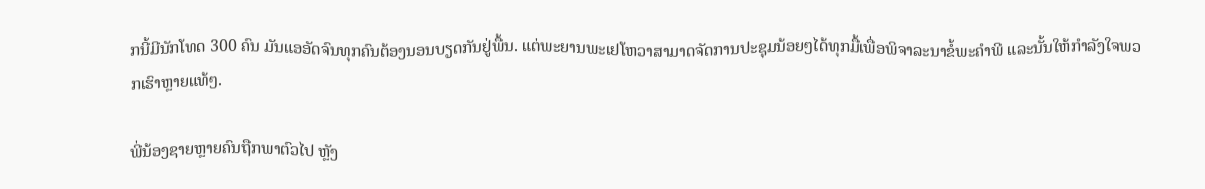ກນີ້ມີນັກໂທດ 300 ຄົນ ມັນແອອັດຈົນທຸກຄົນຕ້ອງນອນບຽດກັນຢູ່ພື້ນ. ແຕ່ພະຍານພະເຢໂຫວາສາມາດຈັດການປະຊຸມນ້ອຍໆໄດ້ທຸກມື້ເພື່ອພິຈາລະນາຂໍ້ພະຄຳພີ ແລະນັ້ນໃຫ້ກຳລັງໃຈພວກເຮົາຫຼາຍແທ້ໆ.

ພີ່ນ້ອງຊາຍຫຼາຍຄົນຖືກພາຕົວໄປ ຫຼັງ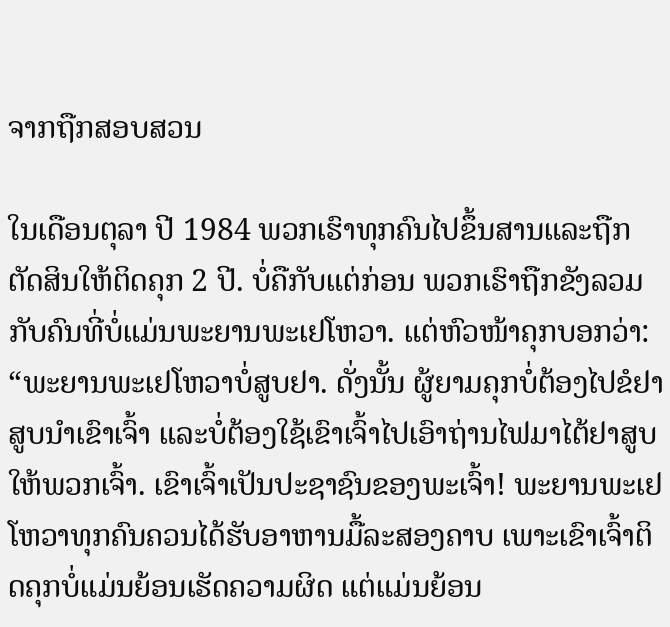ຈາກຖືກສອບສວນ

ໃນເດືອນຕຸລາ ປີ 1984 ພວກເຮົາທຸກຄົນໄປຂຶ້ນສານແລະຖືກຕັດສິນໃຫ້ຕິດຄຸກ 2 ປີ. ບໍ່ຄືກັບແຕ່ກ່ອນ ພວກເຮົາຖືກຂັງລວມກັບຄົນທີ່ບໍ່ແມ່ນພະຍານພະເຢໂຫວາ. ແຕ່ຫົວໜ້າຄຸກບອກວ່າ: “ພະຍານພະເຢໂຫວາບໍ່ສູບຢາ. ດັ່ງນັ້ນ ຜູ້ຍາມຄຸກບໍ່ຕ້ອງໄປຂໍຢາສູບນຳເຂົາເຈົ້າ ແລະບໍ່ຕ້ອງໃຊ້ເຂົາເຈົ້າໄປເອົາຖ່ານໄຟມາໄຕ້ຢາສູບໃຫ້ພວກເຈົ້າ. ເຂົາເຈົ້າເປັນປະຊາຊົນຂອງພະເຈົ້າ! ພະຍານພະເຢໂຫວາທຸກຄົນຄວນໄດ້ຮັບອາຫານມື້ລະສອງຄາບ ເພາະເຂົາເຈົ້າຕິດຄຸກບໍ່ແມ່ນຍ້ອນເຮັດຄວາມຜິດ ແຕ່ແມ່ນຍ້ອນ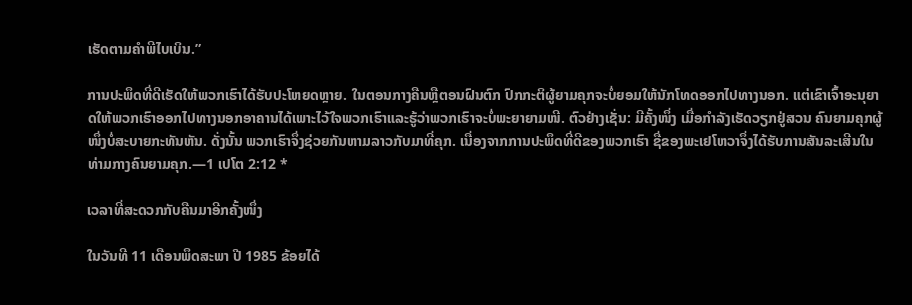ເຮັດຕາມຄຳພີໄບເບິນ.”

ການປະພຶດທີ່ດີເຮັດໃຫ້ພວກເຮົາໄດ້ຮັບປະໂຫຍດຫຼາຍ. ໃນຕອນກາງຄືນຫຼືຕອນຝົນຕົກ ປົກກະຕິຜູ້ຍາມຄຸກຈະບໍ່ຍອມໃຫ້ນັກໂທດອອກໄປທາງນອກ. ແຕ່ເຂົາເຈົ້າອະນຸຍາດໃຫ້ພວກເຮົາອອກໄປທາງນອກອາຄານໄດ້ເພາະໄວ້ໃຈພວກເຮົາແລະຮູ້ວ່າພວກເຮົາຈະບໍ່ພະຍາຍາມໜີ. ຕົວຢ່າງເຊັ່ນ: ມີຄັ້ງໜຶ່ງ ເມື່ອກຳລັງເຮັດວຽກຢູ່ສວນ ຄົນຍາມຄຸກຜູ້ໜຶ່ງບໍ່ສະບາຍກະທັນຫັນ. ດັ່ງນັ້ນ ພວກເຮົາຈຶ່ງຊ່ວຍກັນຫາມລາວກັບມາທີ່ຄຸກ. ເນື່ອງຈາກການປະພຶດທີ່ດີຂອງພວກເຮົາ ຊື່ຂອງພະເຢໂຫວາຈຶ່ງໄດ້ຮັບການສັນລະເສີນໃນທ່າມກາງຄົນຍາມຄຸກ.—1 ເປໂຕ 2:12 *

ເວລາທີ່ສະດວກກັບຄືນມາອີກຄັ້ງໜຶ່ງ

ໃນວັນທີ 11 ເດືອນພຶດສະພາ ປີ 1985 ຂ້ອຍໄດ້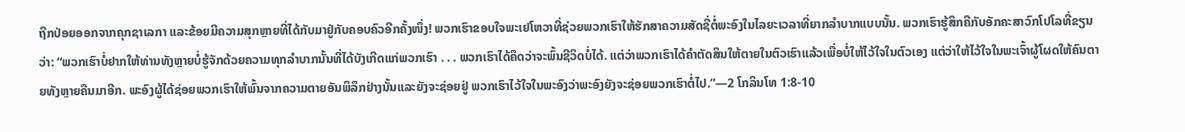ຖືກປ່ອຍອອກຈາກຄຸກຊາເລກາ ແລະຂ້ອຍມີຄວາມສຸກຫຼາຍທີ່ໄດ້ກັບມາຢູ່ກັບຄອບຄົວອີກຄັ້ງໜຶ່ງ! ພວກເຮົາຂອບໃຈພະເຢໂຫວາທີ່ຊ່ວຍພວກເຮົາໃຫ້ຮັກສາຄວາມສັດຊື່ຕໍ່ພະອົງໃນໄລຍະເວລາທີ່ຍາກລຳບາກແບບນັ້ນ. ພວກເຮົາຮູ້ສຶກຄືກັບອັກຄະສາວົກໂປໂລທີ່ຂຽນວ່າ: “ພວກເຮົາບໍ່ຢາກໃຫ້ທ່ານທັງຫຼາຍບໍ່ຮູ້ຈັກດ້ວຍຄວາມທຸກລຳບາກນັ້ນທີ່ໄດ້ບັງເກີດແກ່ພວກເຮົາ . . . ພວກເຮົາໄດ້ຄຶດວ່າຈະພົ້ນຊີວິດບໍ່ໄດ້. ແຕ່ວ່າພວກເຮົາໄດ້ຄຳຕັດສິນໃຫ້ຕາຍໃນຕົວເຮົາແລ້ວເພື່ອບໍ່ໃຫ້ໄວ້ໃຈໃນຕົວເອງ ແຕ່ວ່າໃຫ້ໄວ້ໃຈໃນພະເຈົ້າຜູ້ໂຜດໃຫ້ຄົນຕາຍທັງຫຼາຍຄືນມາອີກ. ພະອົງຜູ້ໄດ້ຊ່ອຍພວກເຮົາໃຫ້ພົ້ນຈາກຄວາມຕາຍອັນພິລຶກຢ່າງນັ້ນແລະຍັງຈະຊ່ອຍຢູ່ ພວກເຮົາໄວ້ໃຈໃນພະອົງວ່າພະອົງຍັງຈະຊ່ອຍພວກເຮົາຕໍ່ໄປ.”—2 ໂກລິນໂທ 1:8-10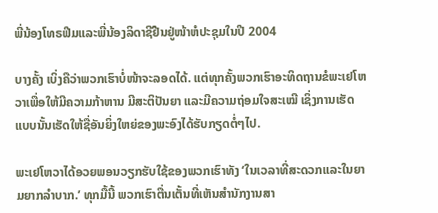ພີ່ນ້ອງໂທຣຟີມແລະພີ່ນ້ອງລິດາຊີຢືນຢູ່ໜ້າຫໍປະຊຸມໃນປີ 2004

ບາງຄັ້ງ ເບິ່ງຄືວ່າພວກເຮົາບໍ່ໜ້າຈະລອດໄດ້. ແຕ່ທຸກຄັ້ງພວກເຮົາອະທິດຖານຂໍພະເຢໂຫວາເພື່ອໃຫ້ມີຄວາມກ້າຫານ ມີສະຕິປັນຍາ ແລະມີຄວາມຖ່ອມໃຈສະເໝີ ເຊິ່ງການເຮັດແບບນັ້ນເຮັດໃຫ້ຊື່ອັນຍິ່ງໃຫຍ່ຂອງພະອົງໄດ້ຮັບກຽດຕໍ່ໆໄປ.

ພະເຢໂຫວາໄດ້ອວຍພອນວຽກຮັບໃຊ້ຂອງພວກເຮົາທັງ ‘ໃນເວລາທີ່ສະດວກແລະໃນຍາມຍາກລຳບາກ.’ ທຸກມື້ນີ້ ພວກເຮົາຕື່ນເຕັ້ນທີ່ເຫັນສຳນັກງານສາ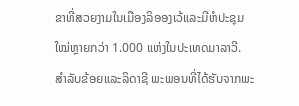ຂາທີ່ສວຍງາມໃນເມືອງລິອອງເວ້ແລະມີຫໍປະຊຸມໃໝ່ຫຼາຍກວ່າ 1.000 ແຫ່ງໃນປະເທດມາລາວີ. ສຳລັບຂ້ອຍແລະລິດາຊີ ພະພອນທີ່ໄດ້ຮັບຈາກພະ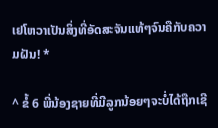ເຢໂຫວາເປັນສິ່ງທີ່ອັດສະຈັນແທ້ໆຈົນຄືກັບຄວາມຝັນ! *

^ ຂໍ້ 6 ພີ່ນ້ອງຊາຍທີ່ມີລູກນ້ອຍໆຈະບໍ່ໄດ້ຖືກເຊີ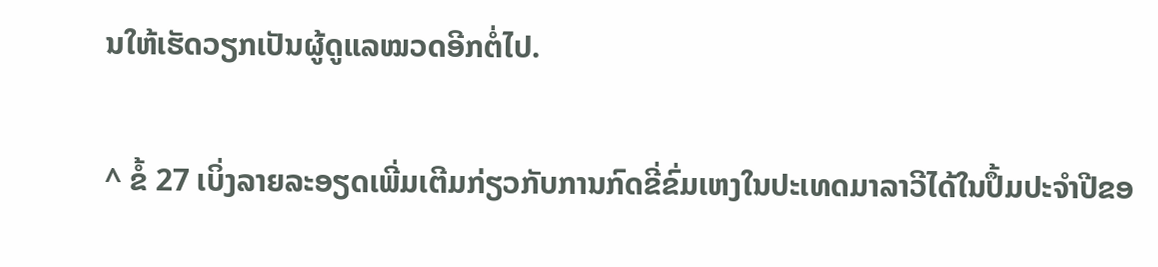ນໃຫ້ເຮັດວຽກເປັນຜູ້ດູແລໝວດອີກຕໍ່ໄປ.

^ ຂໍ້ 27 ເບິ່ງລາຍລະອຽດເພີ່ມເຕີມກ່ຽວກັບການກົດຂີ່ຂົ່ມເຫງໃນປະເທດມາລາວີໄດ້ໃນປຶ້ມປະຈຳປີຂອ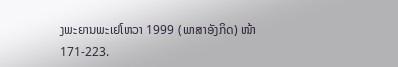ງພະຍານພະເຢໂຫວາ 1999 (ພາສາອັງກິດ) ໜ້າ 171-223.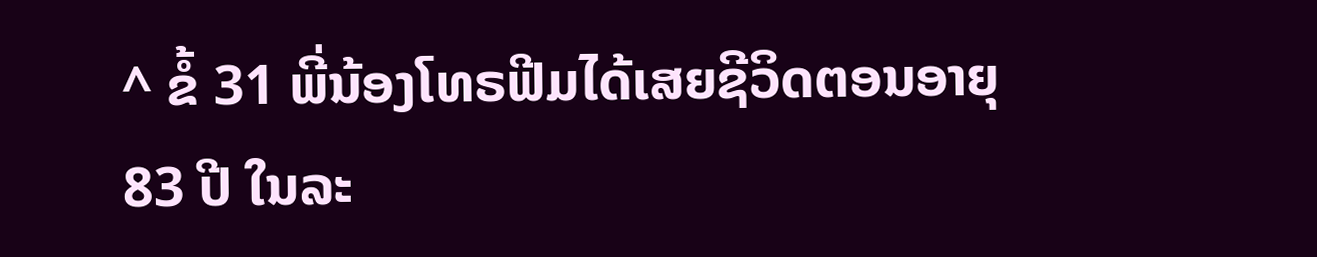^ ຂໍ້ 31 ພີ່ນ້ອງໂທຣຟີມໄດ້ເສຍຊີວິດຕອນອາຍຸ 83 ປີ ໃນລະ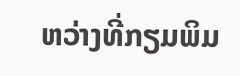ຫວ່າງທີ່ກຽມພິມ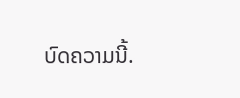ບົດຄວາມນີ້.